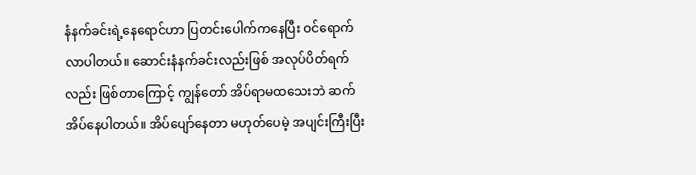နံနက်ခင်းရဲ့နေရောင်ဟာ ပြတင်းပေါက်ကနေပြီး ဝင်ရောက်လာပါတယ်။ ဆောင်းနံနက်ခင်းလည်းဖြစ် အလုပ်ပိတ်ရက်လည်း ဖြစ်တာကြောင့် ကျွန်တော် အိပ်ရာမထသေးဘဲ ဆက်အိပ်နေပါတယ်။ အိပ်ပျော်နေတာ မဟုတ်ပေမဲ့ အပျင်းကြီးပြီး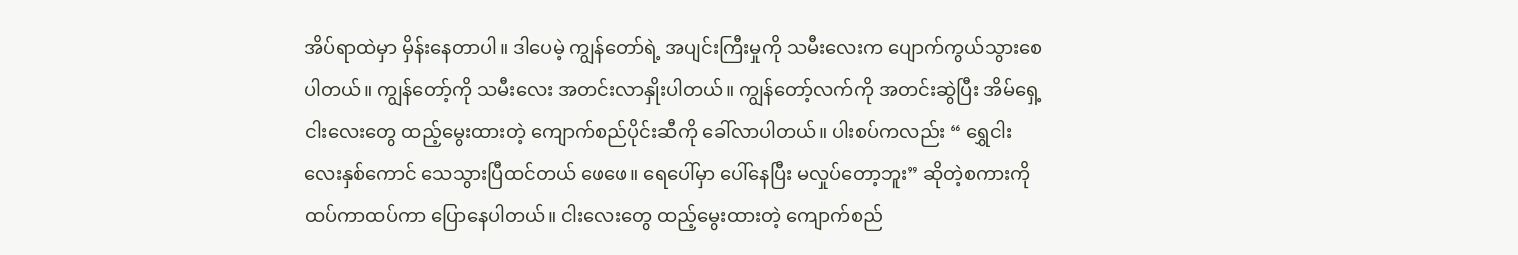အိပ်ရာထဲမှာ မှိန်းနေတာပါ။ ဒါပေမဲ့ ကျွန်တော်ရဲ့ အပျင်းကြီးမှုကို သမီးလေးက ပျောက်ကွယ်သွားစေပါတယ်။ ကျွန်တော့်ကို သမီးလေး အတင်းလာနှိုးပါတယ်။ ကျွန်တော့်လက်ကို အတင်းဆွဲပြီး အိမ်ရှေ့ ငါးလေးတွေ ထည့်မွေးထားတဲ့ ကျောက်စည်ပိုင်းဆီကို ခေါ်လာပါတယ်။ ပါးစပ်ကလည်း “ ရွှေငါးလေးနှစ်ကောင် သေသွားပြီထင်တယ် ဖေဖေ။ ရေပေါ်မှာ ပေါ်နေပြီး မလှုပ်တော့ဘူး” ဆိုတဲ့စကားကို ထပ်ကာထပ်ကာ ပြောနေပါတယ်။ ငါးလေးတွေ ထည့်မွေးထားတဲ့ ကျောက်စည်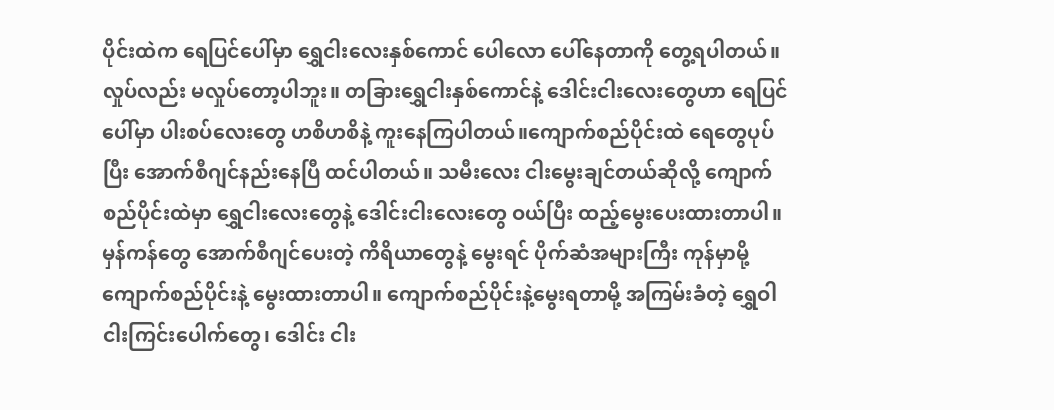ပိုင်းထဲက ရေပြင်ပေါ်မှာ ရွှေငါးလေးနှစ်ကောင် ပေါလော ပေါ်နေတာကို တွေ့ရပါတယ်။ လှုပ်လည်း မလှုပ်တော့ပါဘူး။ တခြားရွှေငါးနှစ်ကောင်နဲ့ ဒေါင်းငါးလေးတွေဟာ ရေပြင်ပေါ်မှာ ပါးစပ်လေးတွေ ဟစိဟစိနဲ့ ကူးနေကြပါတယ်။ကျောက်စည်ပိုင်းထဲ ရေတွေပုပ်ပြီး အောက်စီဂျင်နည်းနေပြီ ထင်ပါတယ်။ သမီးလေး ငါးမွေးချင်တယ်ဆိုလို့ ကျောက်စည်ပိုင်းထဲမှာ ရွှေငါးလေးတွေနဲ့ ဒေါင်းငါးလေးတွေ ဝယ်ပြီး ထည့်မွေးပေးထားတာပါ။ မှန်ကန်တွေ အောက်စီဂျင်ပေးတဲ့ ကိရိယာတွေနဲ့ မွေးရင် ပိုက်ဆံအများကြီး ကုန်မှာမို့ ကျောက်စည်ပိုင်းနဲ့ မွေးထားတာပါ။ ကျောက်စည်ပိုင်းနဲ့မွေးရတာမို့ အကြမ်းခံတဲ့ ရွှေဝါငါးကြင်းပေါက်တွေ၊ ဒေါင်း ငါး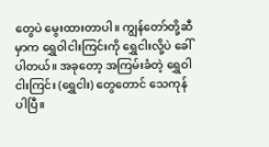တွေပဲ မွေးထားတာပါ။ ကျွန်တော်တို့ဆီမှာက ရွှေဝါငါးကြင်းကို ရွှေငါးလို့ပဲ ခေါ်ပါတယ်။ အခုတော့ အကြမ်းခံတဲ့ ရွှေဝါငါးကြင်း (ရွှေငါး) တွေတောင် သေကုန်ပါပြီ။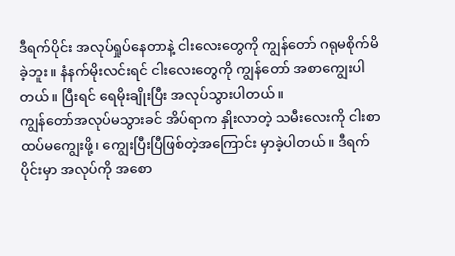ဒီရက်ပိုင်း အလုပ်ရှုပ်နေတာနဲ့ ငါးလေးတွေကို ကျွန်တော် ဂရုမစိုက်မိခဲ့ဘူး။ နံနက်မိုးလင်းရင် ငါးလေးတွေကို ကျွန်တော် အစာကျွေးပါတယ်။ ပြီးရင် ရေမိုးချိုးပြီး အလုပ်သွားပါတယ်။
ကျွန်တော်အလုပ်မသွားခင် အိပ်ရာက နှိုးလာတဲ့ သမီးလေးကို ငါးစာ ထပ်မကျွေးဖို့၊ ကျွေးပြီးပြီဖြစ်တဲ့အကြောင်း မှာခဲ့ပါတယ်။ ဒီရက်ပိုင်းမှာ အလုပ်ကို အစော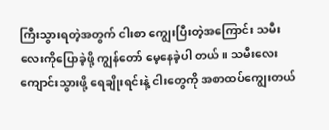ကြီးသွားရတဲ့အတွက် ငါးစာ ကျွေးပြီးတဲ့အကြောင်း သမီး လေးကိုပြောခဲ့ဖို့ ကျွန်တော် မေ့နေခဲ့ပါ တယ်။ သမီးလေး ကျောင်းသွားဖို့ ရေချိုးရင်းနဲ့ ငါးတွေကို အစာထပ်ကျွေးတယ်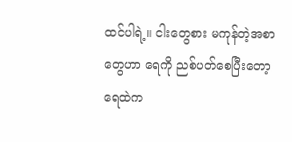ထင်ပါရဲ့။ ငါးတွေစား မကုန်တဲ့အစာတွေဟာ ရေကို ညစ်ပတ်စေပြီးတော့ ရေထဲက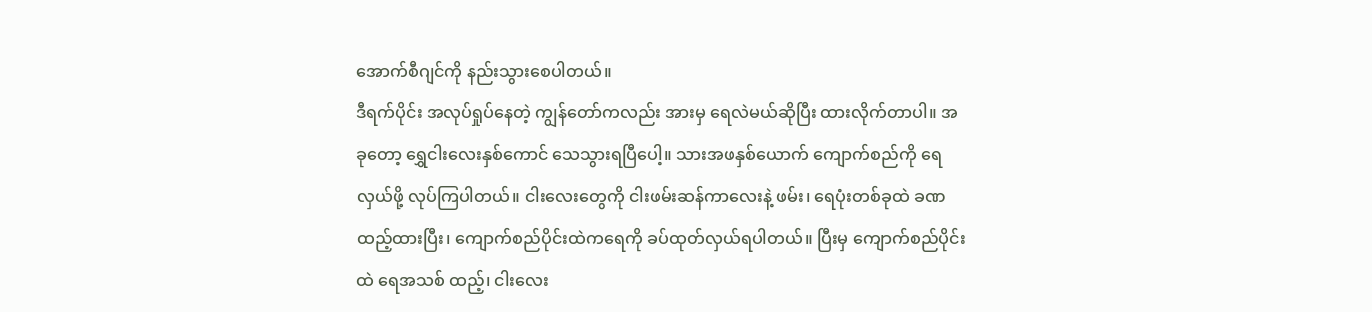အောက်စီဂျင်ကို နည်းသွားစေပါတယ်။
ဒီရက်ပိုင်း အလုပ်ရှုပ်နေတဲ့ ကျွန်တော်ကလည်း အားမှ ရေလဲမယ်ဆိုပြီး ထားလိုက်တာပါ။ အခုတော့ ရွှေငါးလေးနှစ်ကောင် သေသွားရပြီပေါ့။ သားအဖနှစ်ယောက် ကျောက်စည်ကို ရေလှယ်ဖို့ လုပ်ကြပါတယ်။ ငါးလေးတွေကို ငါးဖမ်းဆန်ကာလေးနဲ့ ဖမ်း၊ ရေပုံးတစ်ခုထဲ ခဏထည့်ထားပြီး၊ ကျောက်စည်ပိုင်းထဲကရေကို ခပ်ထုတ်လှယ်ရပါတယ်။ ပြီးမှ ကျောက်စည်ပိုင်းထဲ ရေအသစ် ထည့်၊ ငါးလေး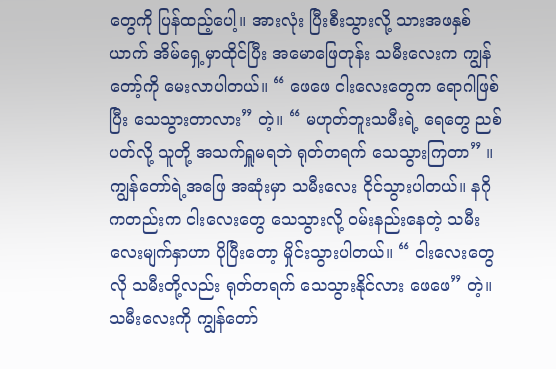တွေကို ပြန်ထည့်ပေါ့။ အားလုံး ပြီးစီးသွားလို့ သားအဖနှစ်ယာက် အိမ်ရှေ့မှာထိုင်ပြီး အမောဖြေတုန်း သမီးလေးက ကျွန်တော့်ကို မေးလာပါတယ်။ “ ဖေဖေ ငါးလေးတွေက ရောဂါဖြစ်ပြီး သေသွားတာလား” တဲ့။ “ မဟုတ်ဘူးသမီးရဲ့ ရေတွေ ညစ်ပတ်လို့ သူတို့ အသက်ရှူမရဘဲ ရုတ်တရက် သေသွားကြတာ” ။ ကျွန်တော်ရဲ့အဖြေ အဆုံးမှာ သမီးလေး ငိုင်သွားပါတယ်။ နဂိုကတည်းက ငါးလေးတွေ သေသွားလို့ ဝမ်းနည်းနေတဲ့ သမီးလေးမျက်နှာဟာ ပိုပြီးတော့ မှိုင်းသွားပါတယ်။ “ ငါးလေးတွေလို သမီးတို့လည်း ရုတ်တရက် သေသွားနိုင်လား ဖေဖေ” တဲ့။ သမီးလေးကို ကျွန်တော်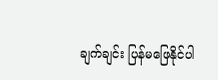ချက်ချင်း ပြန်မဖြေနိုင်ပါ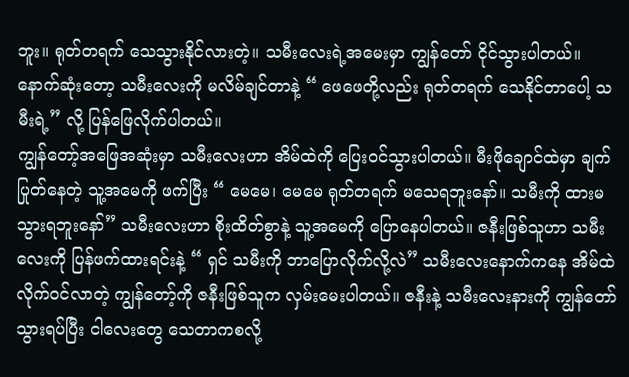ဘူး။ ရုတ်တရက် သေသွားနိုင်လားတဲ့။ သမီးလေးရဲ့အမေးမှာ ကျွန်တော် ငိုင်သွားပါတယ်။ နောက်ဆုံးတော့ သမီးလေးကို မလိမ်ချင်တာနဲ့ “ ဖေဖေတို့လည်း ရုတ်တရက် သေနိုင်တာပေါ့ သမီးရဲ့” လို့ ပြန်ဖြေလိုက်ပါတယ်။
ကျွန်တော့်အဖြေအဆုံးမှာ သမီးလေးဟာ အိမ်ထဲကို ပြေးဝင်သွားပါတယ်။ မီးဖိုချောင်ထဲမှာ ချက်ပြုတ်နေတဲ့ သူ့အမေကို ဖက်ပြီး “ မေမေ၊ မေမေ ရုတ်တရက် မသေရဘူးနော်။ သမီးကို ထားမသွားရဘူးနော်” သမီးလေးဟာ စိုးထိတ်စွာနဲ့ သူ့အမေကို ပြောနေပါတယ်။ ဇနီးဖြစ်သူဟာ သမီးလေးကို ပြန်ဖက်ထားရင်းနဲ့ “ ရှင် သမီးကို ဘာပြောလိုက်လို့လဲ” သမီးလေးနောက်ကနေ အိမ်ထဲ လိုက်ဝင်လာတဲ့ ကျွန်တော့်ကို ဇနီးဖြစ်သူက လှမ်းမေးပါတယ်။ ဇနီးနဲ့ သမီးလေးနားကို ကျွန်တော်သွားရပ်ပြီး ငါလေးတွေ သေတာကစလို့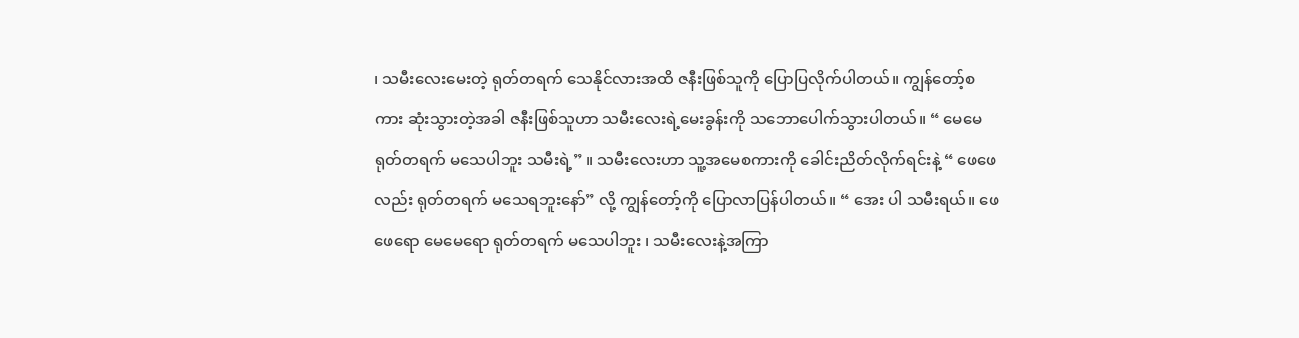၊ သမီးလေးမေးတဲ့ ရုတ်တရက် သေနိုင်လားအထိ ဇနီးဖြစ်သူကို ပြောပြလိုက်ပါတယ်။ ကျွန်တော့်စကား ဆုံးသွားတဲ့အခါ ဇနီးဖြစ်သူဟာ သမီးလေးရဲ့မေးခွန်းကို သဘောပေါက်သွားပါတယ်။ “ မေမေ ရုတ်တရက် မသေပါဘူး သမီးရဲ့” ။ သမီးလေးဟာ သူ့အမေစကားကို ခေါင်းညိတ်လိုက်ရင်းနဲ့ “ ဖေဖေလည်း ရုတ်တရက် မသေရဘူးနော်” လို့ ကျွန်တော့်ကို ပြောလာပြန်ပါတယ်။ “ အေး ပါ သမီးရယ်။ ဖေဖေရော မေမေရော ရုတ်တရက် မသေပါဘူး ၊ သမီးလေးနဲ့အကြာ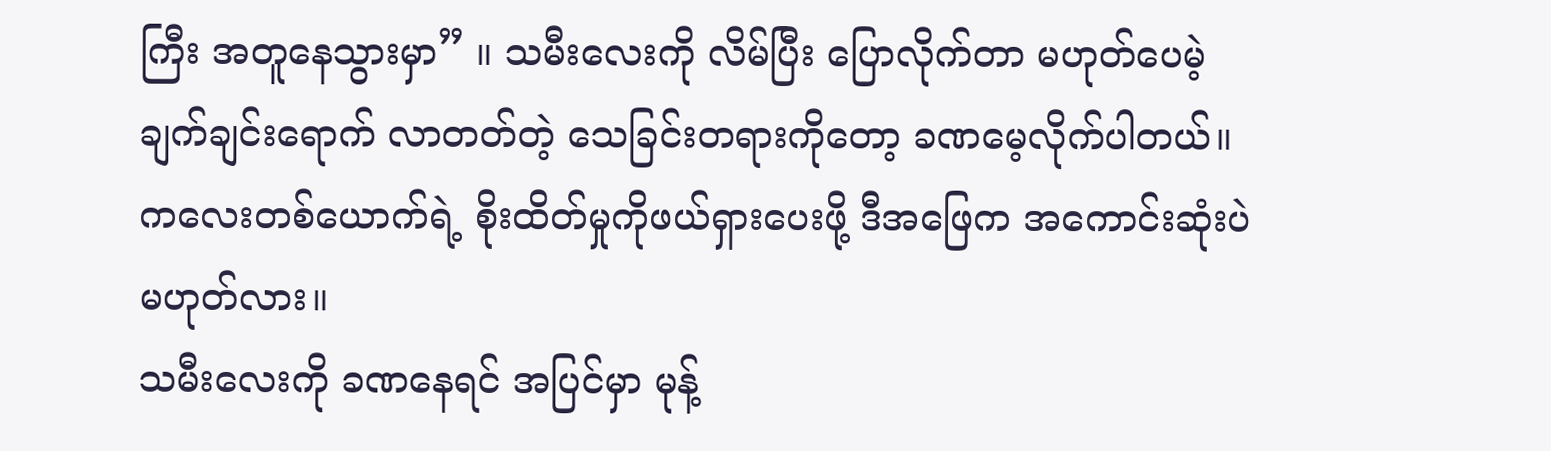ကြီး အတူနေသွားမှာ” ။ သမီးလေးကို လိမ်ပြီး ပြောလိုက်တာ မဟုတ်ပေမဲ့ ချက်ချင်းရောက် လာတတ်တဲ့ သေခြင်းတရားကိုတော့ ခဏမေ့လိုက်ပါတယ်။ ကလေးတစ်ယောက်ရဲ့ စိုးထိတ်မှုကိုဖယ်ရှားပေးဖို့ ဒီအဖြေက အကောင်းဆုံးပဲ မဟုတ်လား။
သမီးလေးကို ခဏနေရင် အပြင်မှာ မုန့်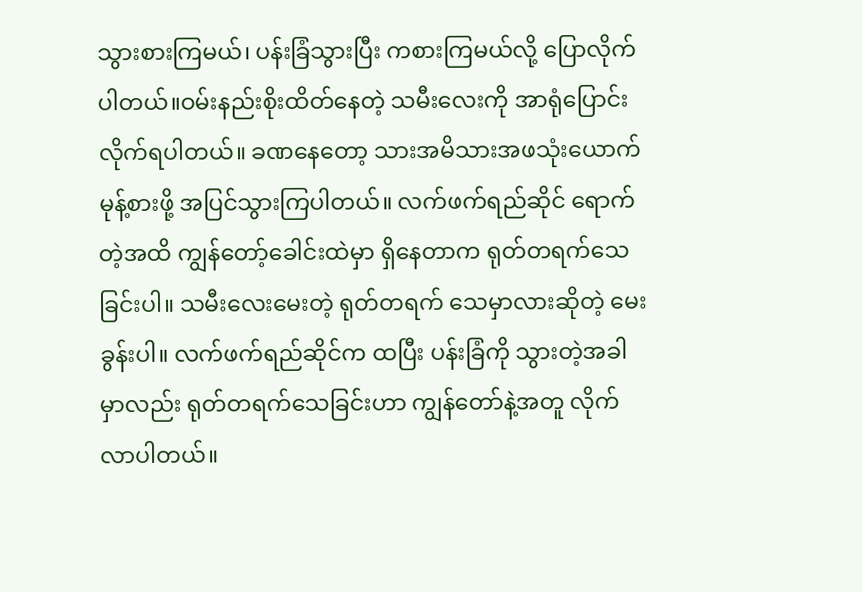သွားစားကြမယ်၊ ပန်းခြံသွားပြီး ကစားကြမယ်လို့ ပြောလိုက်ပါတယ်။ဝမ်းနည်းစိုးထိတ်နေတဲ့ သမီးလေးကို အာရုံပြောင်းလိုက်ရပါတယ်။ ခဏနေတော့ သားအမိသားအဖသုံးယောက် မုန့်စားဖို့ အပြင်သွားကြပါတယ်။ လက်ဖက်ရည်ဆိုင် ရောက်တဲ့အထိ ကျွန်တော့်ခေါင်းထဲမှာ ရှိနေတာက ရုတ်တရက်သေခြင်းပါ။ သမီးလေးမေးတဲ့ ရုတ်တရက် သေမှာလားဆိုတဲ့ မေးခွန်းပါ။ လက်ဖက်ရည်ဆိုင်က ထပြီး ပန်းခြံကို သွားတဲ့အခါမှာလည်း ရုတ်တရက်သေခြင်းဟာ ကျွန်တော်နဲ့အတူ လိုက်လာပါတယ်။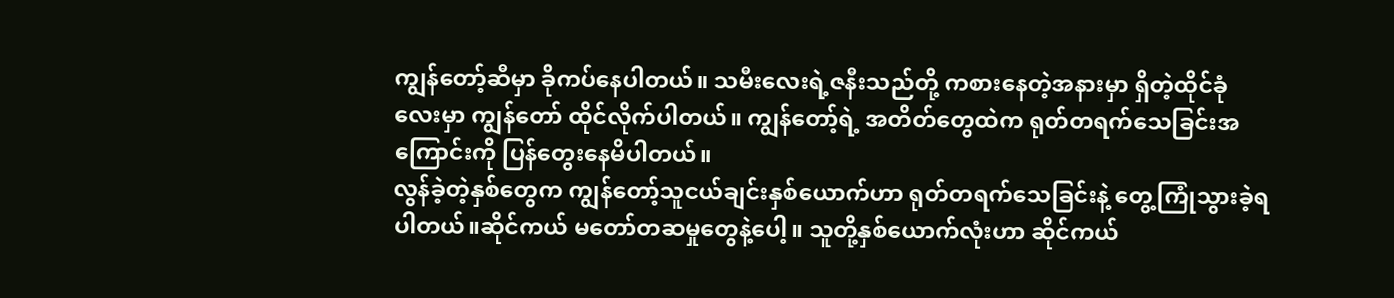ကျွန်တော့်ဆီမှာ ခိုကပ်နေပါတယ်။ သမီးလေးရဲ့ဇနီးသည်တို့ ကစားနေတဲ့အနားမှာ ရှိတဲ့ထိုင်ခုံလေးမှာ ကျွန်တော် ထိုင်လိုက်ပါတယ်။ ကျွန်တော့်ရဲ့ အတိတ်တွေထဲက ရုတ်တရက်သေခြင်းအကြောင်းကို ပြန်တွေးနေမိပါတယ်။
လွန်ခဲ့တဲ့နှစ်တွေက ကျွန်တော့်သူငယ်ချင်းနှစ်ယောက်ဟာ ရုတ်တရက်သေခြင်းနဲ့ တွေ့ကြုံသွားခဲ့ရပါတယ်။ဆိုင်ကယ် မတော်တဆမှုတွေနဲ့ပေါ့။ သူတို့နှစ်ယောက်လုံးဟာ ဆိုင်ကယ်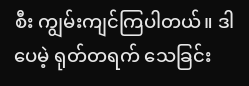စီး ကျွမ်းကျင်ကြပါတယ်။ ဒါပေမဲ့ ရုတ်တရက် သေခြင်း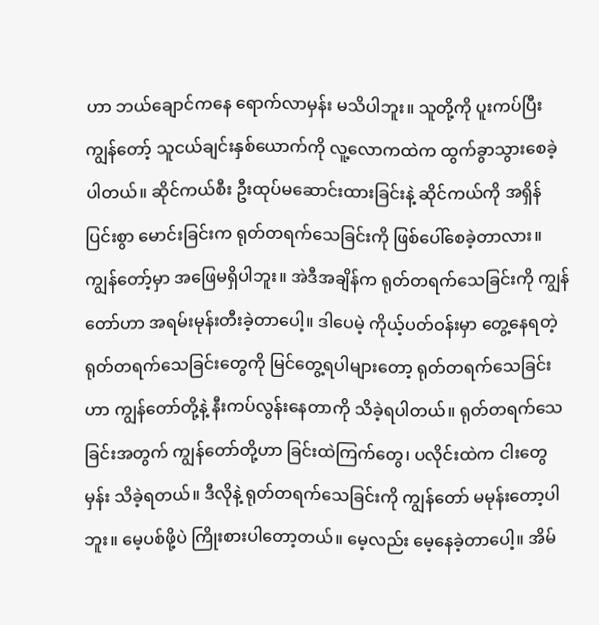ဟာ ဘယ်ချောင်ကနေ ရောက်လာမှန်း မသိပါဘူး။ သူတို့ကို ပူးကပ်ပြီး ကျွန်တော့် သူငယ်ချင်းနှစ်ယောက်ကို လူ့လောကထဲက ထွက်ခွာသွားစေခဲ့ပါတယ်။ ဆိုင်ကယ်စီး ဦးထုပ်မဆောင်းထားခြင်းနဲ့ ဆိုင်ကယ်ကို အရှိန်ပြင်းစွာ မောင်းခြင်းက ရုတ်တရက်သေခြင်းကို ဖြစ်ပေါ်စေခဲ့တာလား။ ကျွန်တော့်မှာ အဖြေမရှိပါဘူး။ အဲဒီအချိန်က ရုတ်တရက်သေခြင်းကို ကျွန်တော်ဟာ အရမ်းမုန်းတီးခဲ့တာပေါ့။ ဒါပေမဲ့ ကိုယ့်ပတ်ဝန်းမှာ တွေ့နေရတဲ့ ရုတ်တရက်သေခြင်းတွေကို မြင်တွေ့ရပါများတော့ ရုတ်တရက်သေခြင်းဟာ ကျွန်တော်တို့နဲ့ နီးကပ်လွန်းနေတာကို သိခဲ့ရပါတယ်။ ရုတ်တရက်သေခြင်းအတွက် ကျွန်တော်တို့ဟာ ခြင်းထဲကြက်တွေ၊ ပလိုင်းထဲက ငါးတွေမှန်း သိခဲ့ရတယ်။ ဒီလိုနဲ့ ရုတ်တရက်သေခြင်းကို ကျွန်တော် မမုန်းတော့ပါဘူး။ မေ့ပစ်ဖို့ပဲ ကြိုးစားပါတော့တယ်။ မေ့လည်း မေ့နေခဲ့တာပေါ့။ အိမ်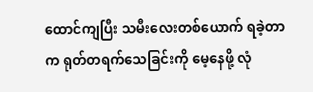ထောင်ကျပြီး သမီးလေးတစ်ယောက် ရခဲ့တာက ရုတ်တရက်သေခြင်းကို မေ့နေဖို့ လုံ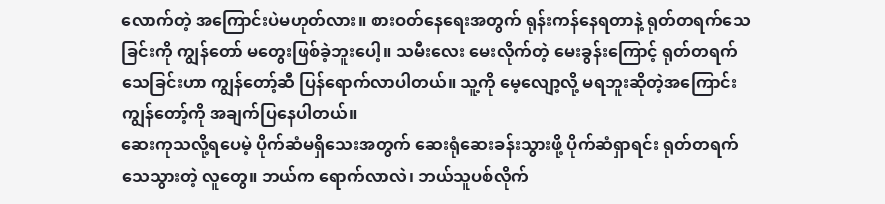လောက်တဲ့ အကြောင်းပဲမဟုတ်လား။ စားဝတ်နေရေးအတွက် ရုန်းကန်နေရတာနဲ့ ရုတ်တရက်သေခြင်းကို ကျွန်တော် မတွေးဖြစ်ခဲ့ဘူးပေါ့။ သမီးလေး မေးလိုက်တဲ့ မေးခွန်းကြောင့် ရုတ်တရက်သေခြင်းဟာ ကျွန်တော့်ဆီ ပြန်ရောက်လာပါတယ်။ သူ့ကို မေ့လျော့လို့ မရဘူးဆိုတဲ့အကြောင်း ကျွန်တော့်ကို အချက်ပြနေပါတယ်။
ဆေးကုသလို့ရပေမဲ့ ပိုက်ဆံမရှိသေးအတွက် ဆေးရုံဆေးခန်းသွားဖို့ ပိုက်ဆံရှာရင်း ရုတ်တရက်သေသွားတဲ့ လူတွေ။ ဘယ်က ရောက်လာလဲ၊ ဘယ်သူပစ်လိုက်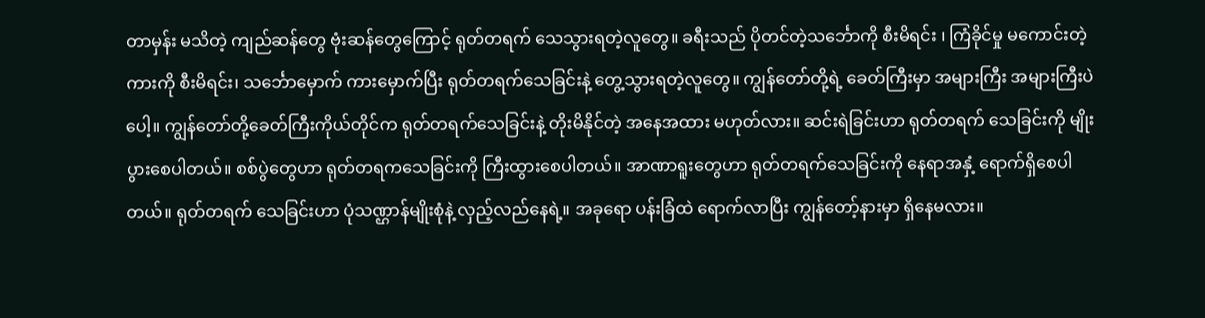တာမှန်း မသိတဲ့ ကျည်ဆန်တွေ ဗုံးဆန်တွေကြောင့် ရုတ်တရက် သေသွားရတဲ့လူတွေ။ ခရီးသည် ပိုတင်တဲ့သင်္ဘောကို စီးမိရင်း ၊ ကြံခိုင်မှု မကောင်းတဲ့ ကားကို စီးမိရင်း၊ သင်္ဘောမှောက် ကားမှောက်ပြီး ရုတ်တရက်သေခြင်းနဲ့ တွေ့သွားရတဲ့လူတွေ။ ကျွန်တော်တို့ရဲ့ ခေတ်ကြီးမှာ အများကြီး အများကြီးပဲပေါ့။ ကျွန်တော်တို့ခေတ်ကြီးကိုယ်တိုင်က ရုတ်တရက်သေခြင်းနဲ့ တိုးမိနိုင်တဲ့ အနေအထား မဟုတ်လား။ ဆင်းရဲခြင်းဟာ ရုတ်တရက် သေခြင်းကို မျိုးပွားစေပါတယ်။ စစ်ပွဲတွေဟာ ရုတ်တရကသေခြင်းကို ကြီးထွားစေပါတယ်။ အာဏာရူးတွေဟာ ရုတ်တရက်သေခြင်းကို နေရာအနှံ့ ရောက်ရှိစေပါတယ်။ ရုတ်တရက် သေခြင်းဟာ ပုံသဏ္ဌာန်မျိုးစုံနဲ့ လှည့်လည်နေရဲ့။ အခုရော ပန်းခြံထဲ ရောက်လာပြီး ကျွန်တော့်နားမှာ ရှိနေမလား။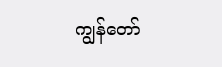ကျွန်တော်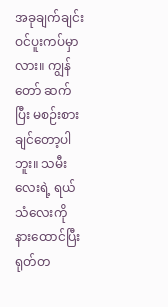အခုချက်ချင်း ဝင်ပူးကပ်မှာလား။ ကျွန်တော် ဆက်ပြီး မစဉ်းစားချင်တော့ပါဘူး။ သမီးလေးရဲ့ ရယ်သံလေးကို နားထောင်ပြီး ရုတ်တ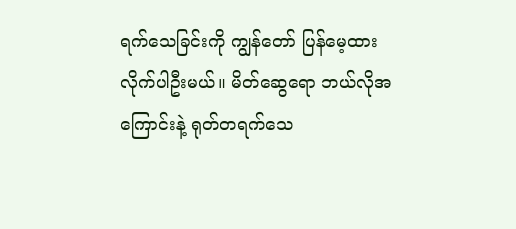ရက်သေခြင်းကို ကျွန်တော် ပြန်မေ့ထားလိုက်ပါဦးမယ်။ မိတ်ဆွေရော ဘယ်လိုအကြောင်းနဲ့ ရုတ်တရက်သေ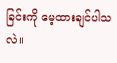ခြင်းကို မေ့ထားချင်ပါသလဲ။